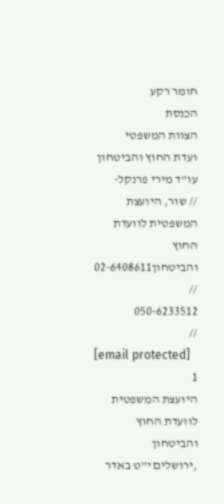חומר רקע
הכנסת
הצוות המשפטי
ועדת החוץ והביטחון
עו"ד מירי פרנקל-
// שור, היועצת המשפטית לוועדת החוץ והביטחון02-6408611
//
050-6233512
//
[email protected]
1
היועצת המשפטית
לוועדת החוץ והביטחון
,ירושלים י"ט באדר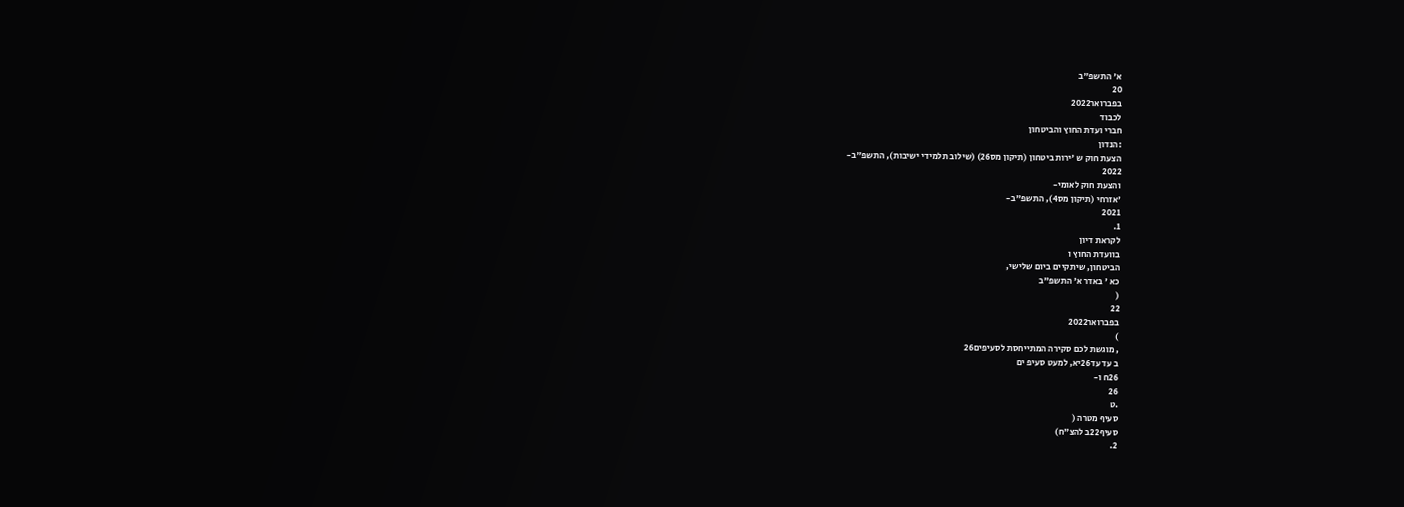א' התשפ"ב
20
בפברואר2022
לכבוד
חברי ועדת החוץ והביטחון
:הנדון
הצעת חוק ש 'ירות ביטחון (תיקון מס26) (שילוב תלמידי ישיבות), התשפ"ב-
2022
והצעת חוק לאומי-
'אזרחי (תיקון מס4), התשפ"ב-
2021
1.
לקראת דיון
בוועדת החוץ ו
הביטחון, שיתקיים ביום שלישי,
כא ' באדר א' התשפ"ב
(
22
בפברואר2022
)
, מוגשת לכם סקירה המתייחסת לסעיפים26
ב עד עד26יא, למעט סעיפ ים
26ח ו-
26
.ט
סעיף מטרה (
סעיף22ב להצ"ח)
2.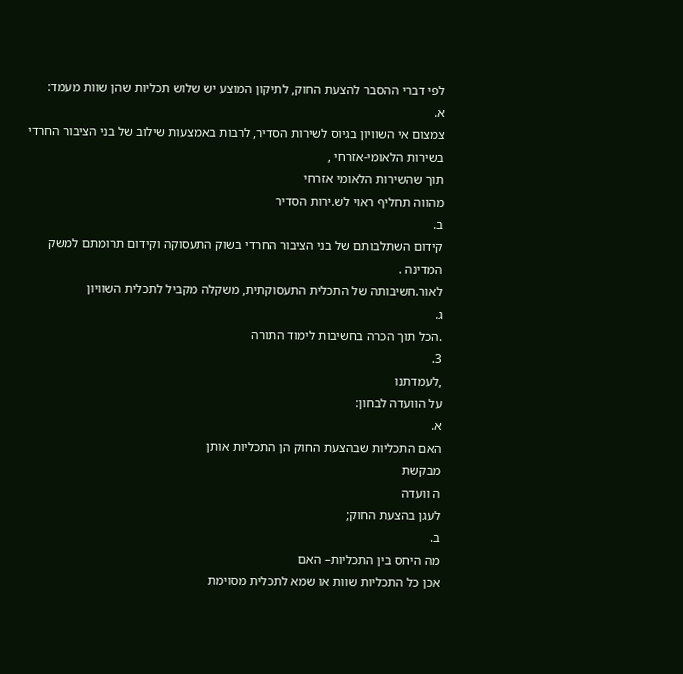לפי דברי ההסבר להצעת החוק, לתיקון המוצע יש שלוש תכליות שהן שוות מעמד:
א.
צמצום אי השוויון בגיוס לשירות הסדיר, לרבות באמצעות שילוב של בני הציבור החרדי
בשירות הלאומי-אזרחי ,
תוך שהשירות הלאומי אזרחי
מהווה תחליף ראוי לש.ירות הסדיר
ב.
קידום השתלבותם של בני הציבור החרדי בשוק התעסוקה וקידום תרומתם למשק
המדינה .
לאור.חשיבותה של התכלית התעסוקתית, משקלה מקביל לתכלית השוויון
ג.
.הכל תוך הכרה בחשיבות לימוד התורה
3.
,לעמדתנו
על הוועדה לבחון:
א.
האם התכליות שבהצעת החוק הן התכליות אותן
מבקשת
ה וועדה
לעגן בהצעת החוק;
ב.
מה היחס בין התכליות– האם
אכן כל התכליות שוות או שמא לתכלית מסוימת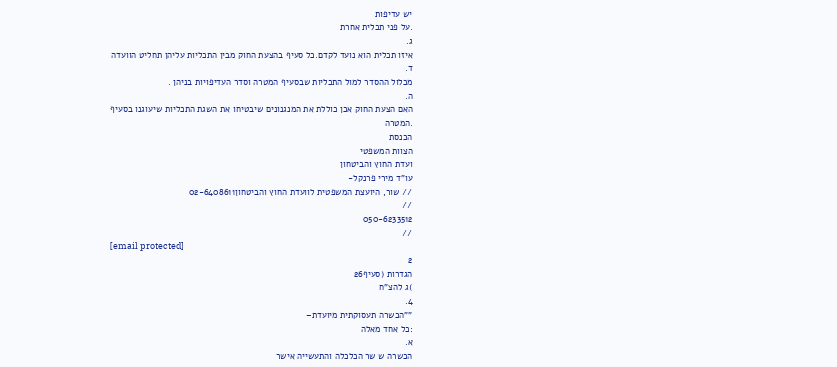יש עדיפות
.על פני תכלית אחרת
ג.
איזו תכלית הוא נועד לקדם.כל סעיף בהצעת החוק מבין התכליות עליהן תחליט הוועדה
ד.
מכלול ההסדר למול התכליות שבסעיף המטרה וסדר העדיפויות בניהן .
ה.
האם הצעת החוק אכן כוללת את המנגנונים שיבטיחו את השגת התכליות שיעוגנו בסעיף
.המטרה
הכנסת
הצוות המשפטי
ועדת החוץ והביטחון
עו"ד מירי פרנקל-
// שור, היועצת המשפטית לוועדת החוץ והביטחון02-6408611
//
050-6233512
//
[email protected]
2
הגדרות (סעיף26
)ג להצ"ח
4.
""הכשרה תעסוקתית מיועדת–
:כל אחד מאלה
א.
הכשרה ש שר הכלכלה והתעשייה אישר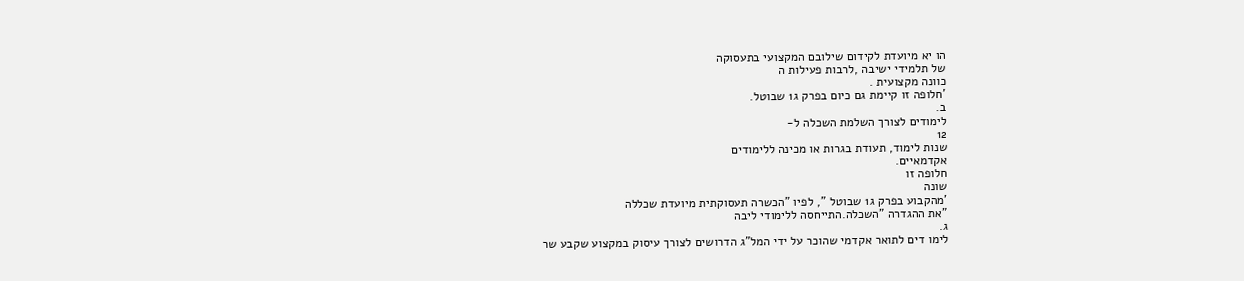הו יא מיועדת לקידום שילובם המקצועי בתעסוקה
של תלמידי ישיבה ,לרבות פעילות ה
כוונה מקצועית .
'חלופה זו קיימת גם כיום בפרק ג1 שבוטל.
ב.
לימודים לצורך השלמת השכלה ל-
12
שנות לימוד, תעודת בגרות או מכינה ללימודים
אקדמאיים.
חלופה זו
שונה
'מהקבוע בפרק ג1 שבוטל ", לפיו "הכשרה תעסוקתית מיועדת שכללה
"את ההגדרה "השכלה.התייחסה ללימודי ליבה
ג.
לימו דים לתואר אקדמי שהוכר על ידי המל"ג הדרושים לצורך עיסוק במקצוע שקבע שר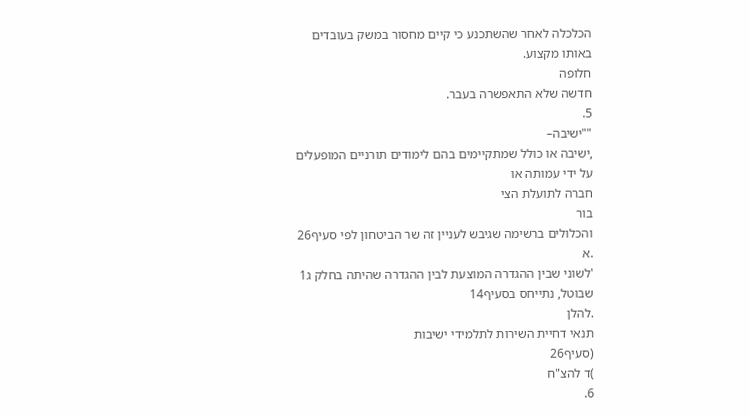הכלכלה לאחר שהשתכנע כי קיים מחסור במשק בעובדים באותו מקצוע.
חלופה
חדשה שלא התאפשרה בעבר.
5.
""ישיבה–
,ישיבה או כולל שמתקיימים בהם לימודים תורניים המופעלים על ידי עמותה או
חברה לתועלת הצי
בור
והכלולים ברשימה שגיבש לעניין זה שר הביטחון לפי סעיף26
.א
'לשוני שבין ההגדרה המוצעת לבין ההגדרה שהיתה בחלק ג1
שבוטל, נתייחס בסעיף14
.להלן
תנאי דחיית השירות לתלמידי ישיבות
(סעיף26
)ד להצ"ח
6.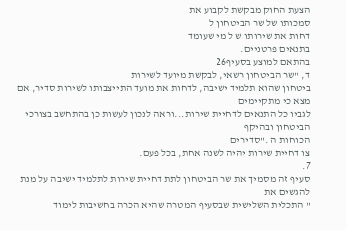הצעת החוק מבקשת לקבוע את
סמכותו של שר הביטחון ל
דחות את שירותו ש ל מי שעומד
בתנאים פרטניים.
בהתאם למוצע בסעיף26
ד, "שר הביטחון רשאי, לבקשת מיועד לשירות
ביטחון שהוא תלמיד ישיבה, לדחות את מועד התייצבותו לשירות סדיר, אם מצא כי מתקיימים
לגביו כל התנאים לדחיית שירות...וראה לנכון לעשות כן בהתחשב בצורכי הביטחון ובהיקף
הכוחות ה ."סדירים
צו דחיית שירות יהיה לשנה אחת, בכל פעם.
7.
סעיף זה מסמיך את שר הביטחון לתת דחיית שירות לתלמיד ישיבה על מנת להגשים את
" התכלית השלישית שבסעיף המטרה שהיא הכרה בחשיבות לימוד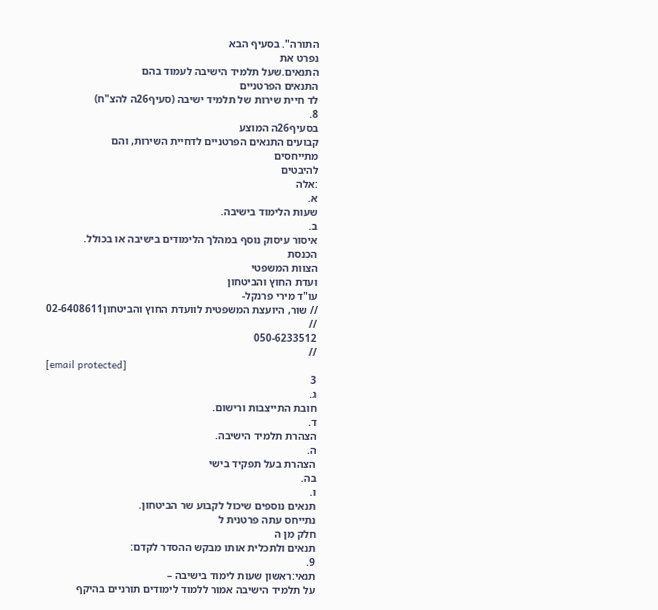התורה". בסעיף הבא
נפרט את
התנאים.שעל תלמיד הישיבה לעמוד בהם
התנאים הפרטניים
לד חיית שירות של תלמיד ישיבה (סעיף26ה להצ"ח)
8.
בסעיף26ה המוצע
קבועים התנאים הפרטניים לדחיית השירות, והם
מתייחסים
להיבטים
:אלה
א.
שעות הלימוד בישיבה.
ב.
איסור עיסוק נוסף במהלך הלימודים בישיבה או בכולל.
הכנסת
הצוות המשפטי
ועדת החוץ והביטחון
עו"ד מירי פרנקל-
// שור, היועצת המשפטית לוועדת החוץ והביטחון02-6408611
//
050-6233512
//
[email protected]
3
ג.
חובת התייצבות ורישום.
ד.
הצהרת תלמיד הישיבה.
ה.
הצהרת בעל תפקיד בישי
בה.
ו.
תנאים נוספים שיכול לקבוע שר הביטחון.
נתייחס עתה פרטנית ל
חלק מן ה
תנאים ולתכלית אותו מבקש ההסדר לקדם:
9.
תנאי:ראשון שעות לימוד בישיבה –
על תלמיד הישיבה אמור ללמוד לימודים תורניים בהיקף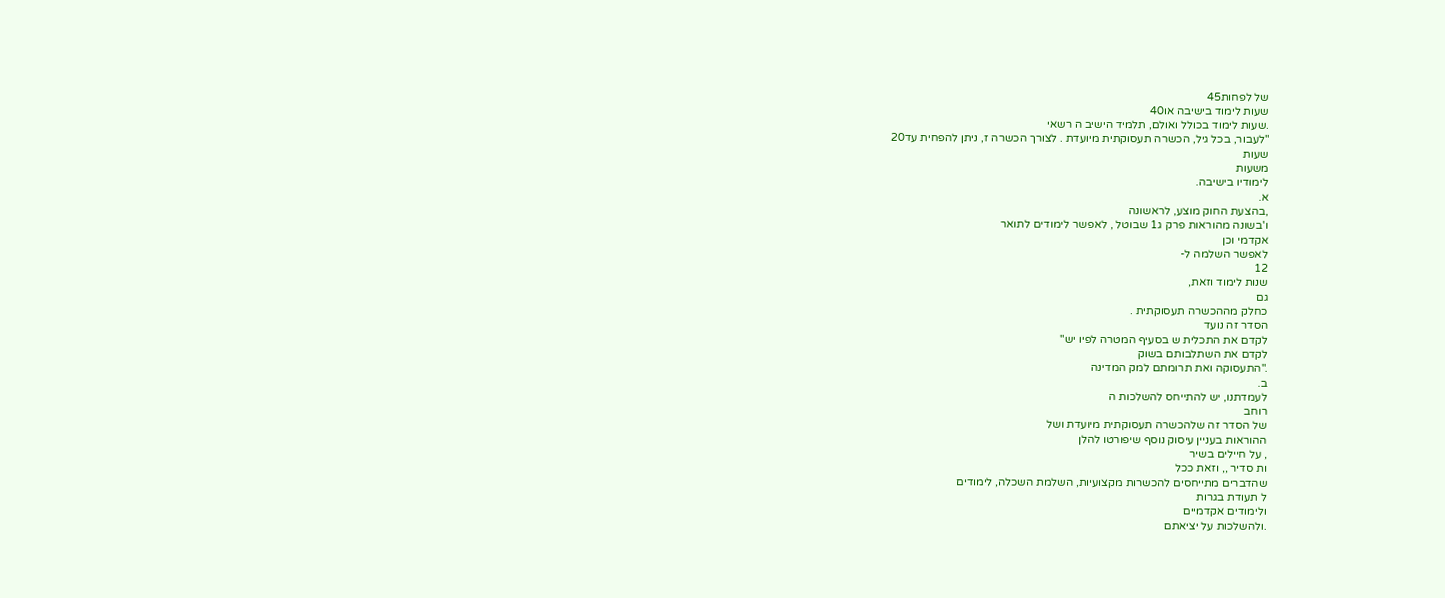של לפחות45
שעות לימוד בישיבה או40
.שעות לימוד בכולל ואולם, תלמיד הישיב ה רשאי
"לעבור, בכל גיל, הכשרה תעסוקתית מיועדת . לצורך הכשרה ז, ניתן להפחית עד20
שעות
משעות
לימודיו בישיבה.
א.
,בהצעת החוק מוצע, לראשונה
ו'בשונה מהוראות פרק ג1 שבוטל , לאפשר לימודים לתואר
אקדמי וכן
לאפשר השלמה ל-
12
שנות לימוד וזאת,
גם
כחלק מההכשרה תעסוקתית .
הסדר זה נועד
לקדם את התכלית ש בסעיף המטרה לפיו יש"
לקדם את השתלבותם בשוק
."התעסוקה ואת תרומתם למק המדינה
ב.
לעמדתנו, יש להתייחס להשלכות ה
רוחב
של הסדר זה שלהכשרה תעסוקתית מיועדת ושל
ההוראות בעניין עיסוק נוסף שיפורטו להלן
, על חיילים בשיר
ות סדיר ,, וזאת ככל
שהדברים מתייחסים להכשרות מקצועיות, השלמת השכלה, לימודים
ל תעודת בגרות
ולימודים אקדמיים
.ולהשלכות על יציאתם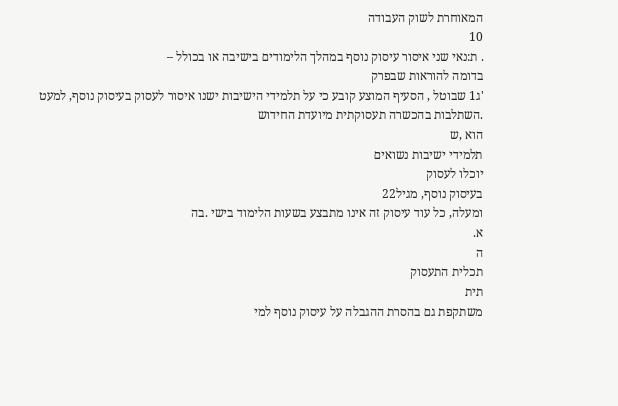המאוחרת לשוק העבודה
10
. ת:נאי שני איסור עיסוק נוסף במהלך הלימודים בישיבה או בכולל –
בדומה להוראות שבפרק
'ג1 שבוטל , הסעיף המוצע קובע כי על תלמידי הישיבות ישנו איסור לעסוק בעיסוק נוסף, למעט
.השתלבות בהכשרה תעסוקתית מיועדת החידוש
הוא ,ש
תלמידי ישיבות נשואים
יוכלו לעסוק
בעיסוק נוסף, מגיל22
ומעלה, כל עוד עיסוק זה אינו מתבצע בשעות הלימוד בישי .בה
א.
ה
תכלית התעסוק
תית
משתקפת גם בהסרת ההגבלה על עיסוק נוסף למי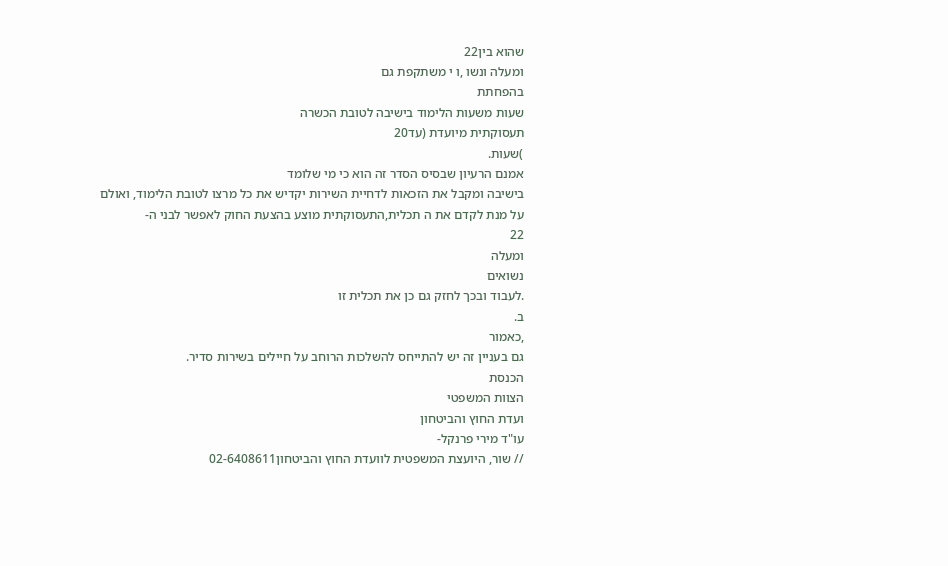שהוא בין22
ומעלה ונשו ,ו י משתקפת גם
בהפחתת
שעות משעות הלימוד בישיבה לטובת הכשרה
תעסוקתית מיועדת (עד20
)שעות.
אמנם הרעיון שבסיס הסדר זה הוא כי מי שלומד
בישיבה ומקבל את הזכאות לדחיית השירות יקדיש את כל מרצו לטובת הלימוד, ואולם
על מנת לקדם את ה תכלית,התעסוקתית מוצע בהצעת החוק לאפשר לבני ה-
22
ומעלה
נשואים
.לעבוד ובכך לחזק גם כן את תכלית זו
ב.
,כאמור
גם בעניין זה יש להתייחס להשלכות הרוחב על חיילים בשירות סדיר.
הכנסת
הצוות המשפטי
ועדת החוץ והביטחון
עו"ד מירי פרנקל-
// שור, היועצת המשפטית לוועדת החוץ והביטחון02-6408611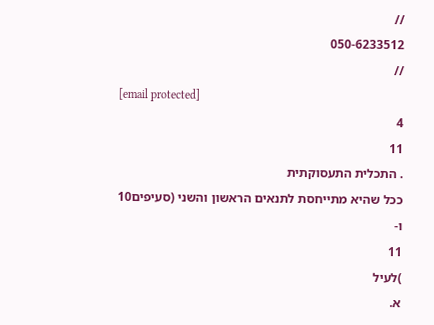//
050-6233512
//
[email protected]
4
11
. התכלית התעסוקתית
ככל שהיא מתייחסת לתנאים הראשון והשני (סעיפים10
ו-
11
)לעיל
א.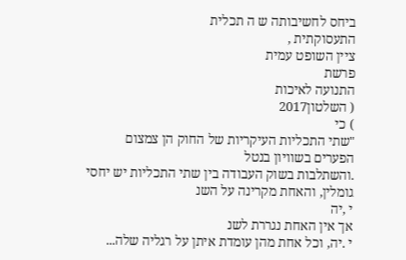ביחס לחשיבותה ש ה תכלית
התעסוקתית ,
ציין השופט עמית
פרשת
התנועה לאיכות
( השלטון2017
) כי
"שתי התכליות העיקריות של החוק הן צמצום
הפערים בשוויון בנטל
.והשתלבות בשוק העבודה בין שתי התכליות יש יחסי גומלין, והאחת מקרינה על השנ
י ,יה
אך אין האחת נגררת לשנ
י .יה, וכל אחת מהן עומדת איתן על רגליה שלה...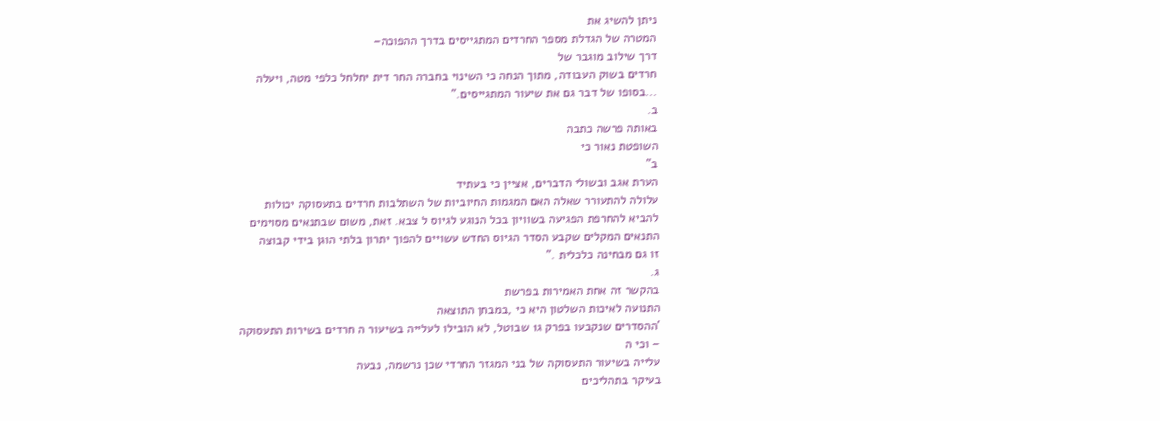ניתן להשיג את
המטרה של הגדלת מספר החרדים המתגייסים בדרך ההפוכה–
דרך שילוב מוגבר של
חרדים בשוק העבודה, מתוך הנחה כי השינוי בחברה החר דית יחלחל כלפי מטה, ויעלה
...בסופו של דבר גם את שיעור המתגייסים."
ב.
באותה פרשה כתבה
השופטת נאור כי
ב"
הערת אגב ובשולי הדברים, אציין כי בעתיד
עלולה להתעורר שאלה האם המגמות החיוביות של השתלבות חרדים בתעסוקה יכולות
להביא להחרפת הפגיעה בשוויון בכל הנוגע לגיוס ל צבא. זאת, משום שבתנאים מסוימים
התנאים המקלים שקבע הסדר הגיוס החדש עשויים להפוך יתרון בלתי הוגן בידי קבוצה
זו גם מבחינה כלכלית ."
ג.
בהקשר זה אחת האמירות בפרשת
התנועה לאיכות השלטון היא כי ,במבחן התוצאה
'ההסדרים שנקבעו בפרק ג1 שבוטל, לא הובילו לעלייה בשיעור ה חרדים בשירות התעסוקה
– וכי ה
עלייה בשיעור התעסוקה של בני המגזר החרדי שכן נרשמה, נבעה
בעיקר בתהליכים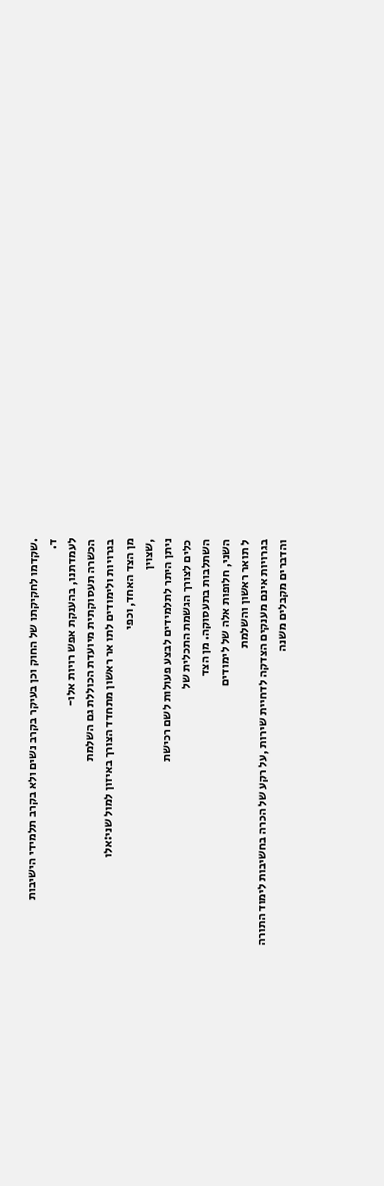.שקדמו לחקיקתו של החוק וכן בעיקר בקרב נשים ולא בקרב תלמידי הישיבות
ד.
לעמדתנו, בהענקת אפש רויות אלו-
הכשרה תעסוקתית מיועדת הכוללת גם השלמת
בגרויות ולימודים לתו אר ראשון מתחדד הצורך באיזון למול שני:אלו
מן הצד האחד, וכפי
,שצוין
ניתן היתר לתלמידים לבצע פעולות לשם רכישת
כלים לצורך הגשמת התכלית של
השתלבות בתעסוקה. מן הצד
השני, חלופות אלה של לימודים
ל תואר ראשון והשלמת
בגרויות אינם מענקים הצדקה לדחיית שירות ,על רקע של הכרה בחשיבות לימוד התורה
והדברים מקבלים משנה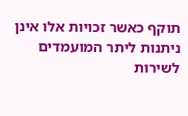תוקף כאשר זכויות אלו אינן ניתנות ליתר המועמדים לשירות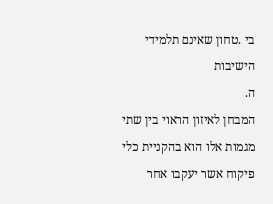בי .טחון שאינם תלמידי הישיבות
ה.
המבחן לאיזון הראוי בין שתי מגמות אלו הוא בהקניית כלי פיקוח אשר יעקבו אחר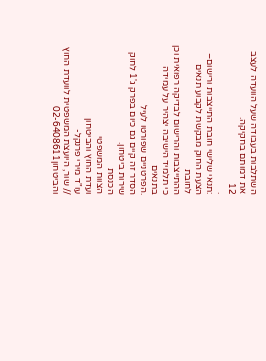השתלבות בעבודה שעל הוועדה לעצב את דמותם בחקיקה.
12
.
:תנאי שלישי חובת התייצבות ורישום–
הצעת החוק מבקשת לקבוע תנאים לחובת
ההתייצבות והרישום לבדיקה רפואית וכן
כי תלמיד הישיבה יצהיר על עמידה בתנאים
.הפרטניים שפורטו לעיל
הסדר זה קיים גם כיום בפרק ג'1 לחוק שירות ביטחון.
הכנסת
הצוות המשפטי
ועדת החוץ והביטחון
עו"ד מירי פרנקל-
// שור, היועצת המשפטית לוועדת החוץ והביטחון02-6408611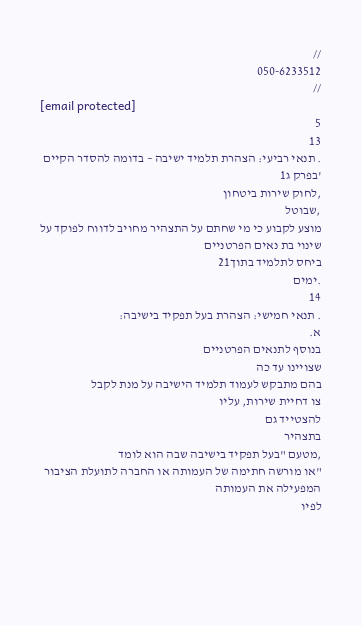//
050-6233512
//
[email protected]
5
13
. תנאי רביעי: הצהרת תלמיד ישיבה – בדומה להסדר הקיים
'בפרק ג1
,לחוק שירות ביטחון
,שבוטל
מוצע לקבוע כי מי שחתם על התצהיר מחויב לדווח לפוקד על שינוי בת נאים הפרטניים
ביחס לתלמיד בתוך21
.ימים
14
. תנאי חמישי: הצהרת בעל תפקיד בישיבה:
א.
בנוסף לתנאים הפרטניים
שצויינו עד כה
בהם מתבקש לעמוד תלמיד הישיבה על מנת לקבל
צו דחיית שירות, עליו
להצטייד גם
בתצהיר
,מטעם "בעל תפקיד בישיבה שבה הוא לומד
"או מורשה חתימה של העמותה או החברה לתועלת הציבור המפעילה את העמותה
לפיו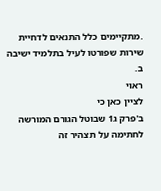.מתקיימים כלל התנאים לדחיית שירות שפורטו לעיל בתלמיד ישיבה
ב.
ראוי
לציין כאן כי
ב'פרק ג1 שבוטל הגורם המורשה לחתימה על תצהיר זה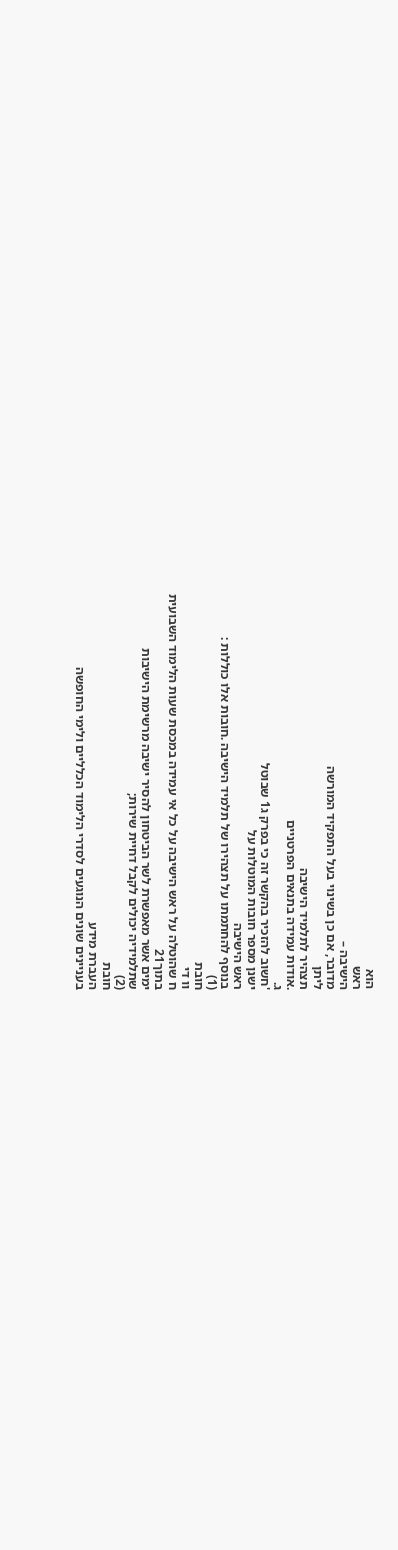הוא
ראש
הישיבה –
מדובר, אם כן בשינוי בעל התפקיד המורשה
ליתן
תצהיר לתלמיד הישיבה
.אודות עמידה בתנאים הפרטניים
ג.
'חשוב להזכיר בהקשר זה כי בפרק ג1 שבוטל
ישנן מספר חובות המוטלות על
ראש הישיבה
בנוסף להחתמתו על תצהירו של תלמיד הישיבה .חובות אלו כוללות :
(1)
חובת
וו די
ח שהוטלה על ראש הישיבה על כל אי עמידה במכסת שעות הלימוד השבועית
בתוך21
ימים אשר מאפשרת לשר הביטחון להסיר ישיבה מרשימת הישיבות
שתלמידיה יכולים לקבל דחיית שירות;
(2)
חובת
העברת מידע
בעניינים שונים הנוגעים לסדרי הלימוד הכלליים ולימי החופשה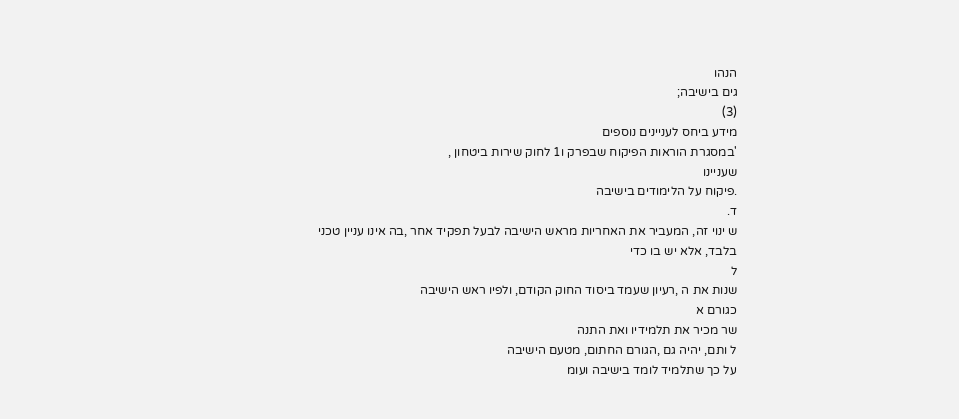הנהו
גים בישיבה;
(3)
מידע ביחס לעניינים נוספים
'במסגרת הוראות הפיקוח שבפרק ו1 לחוק שירות ביטחון ,
שעניינו
.פיקוח על הלימודים בישיבה
ד.
ש ינוי זה, המעביר את האחריות מראש הישיבה לבעל תפקיד אחר ,בה אינו עניין טכני
בלבד, אלא יש בו כדי
ל
שנות את ה ,רעיון שעמד ביסוד החוק הקודם, ולפיו ראש הישיבה
כגורם א
שר מכיר את תלמידיו ואת התנה
ל ותם, יהיה גם ,הגורם החתום, מטעם הישיבה
על כך שתלמיד לומד בישיבה ועומ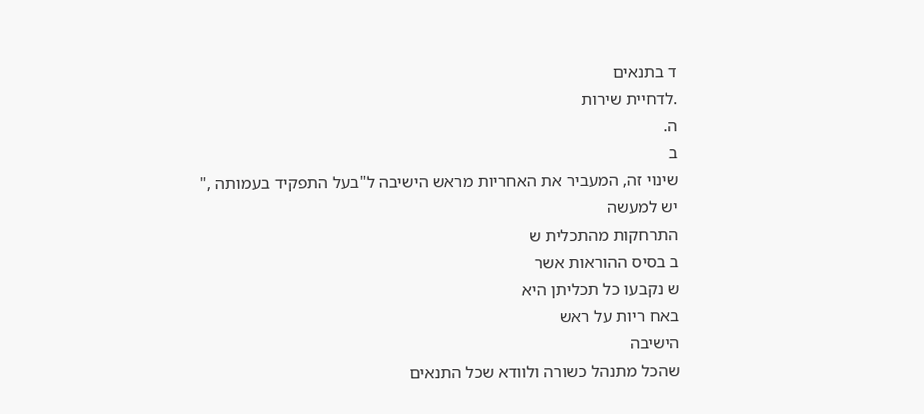ד בתנאים
.לדחיית שירות
ה.
ב
שינוי זה, המעביר את האחריות מראש הישיבה ל"בעל התפקיד בעמותה ,"
יש למעשה
התרחקות מהתכלית ש
ב בסיס ההוראות אשר
ש נקבעו כל תכליתן היא
באח ריות על ראש
הישיבה
שהכל מתנהל כשורה ולוודא שכל התנאים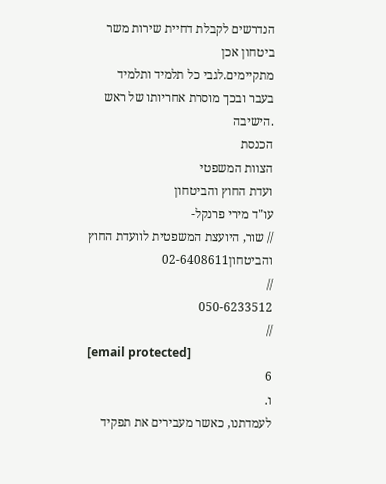הנדרשים לקבלת דחיית שירות משר
ביטחון אכן
מתקיימים.לגבי כל תלמיד ותלמיד
בעבר ובכך מוסרת אחריותו של ראש
.הישיבה
הכנסת
הצוות המשפטי
ועדת החוץ והביטחון
עו"ד מירי פרנקל-
// שור, היועצת המשפטית לוועדת החוץ והביטחון02-6408611
//
050-6233512
//
[email protected]
6
ו.
לעמדתנו, כאשר מעבירים את תפקיד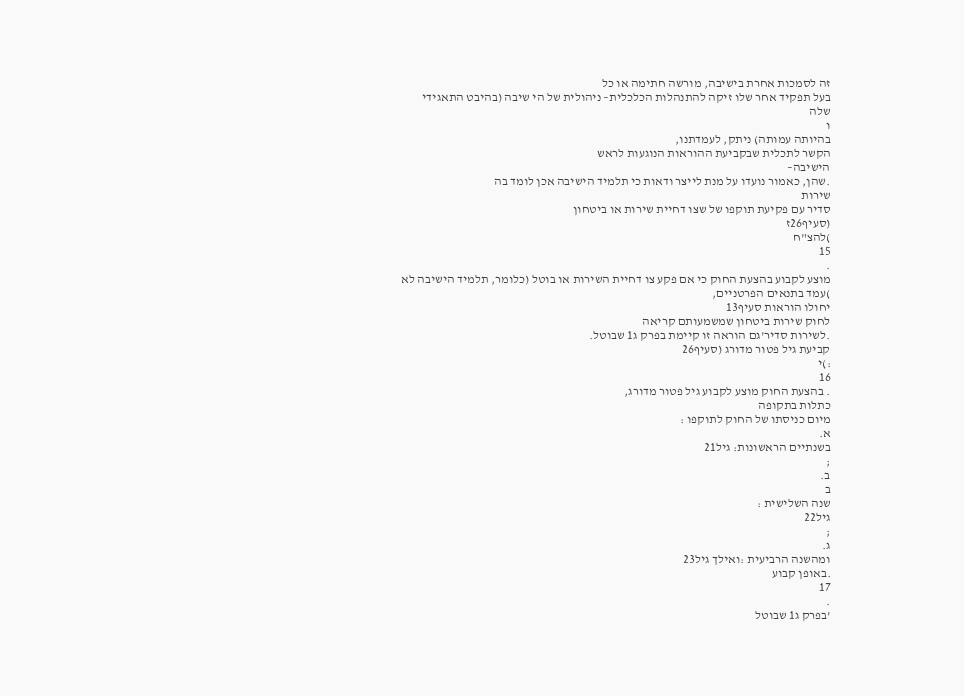זה לסמכות אחרת בישיבה, מורשה חתימה או כל
בעל תפקיד אחר שלו זיקה להתנהלות הכלכלית– ניהולית של הי שיבה (בהיבט התאגידי
שלה
ו
בהיותה עמותה) ניתק, לעמדתנו,
הקשר לתכלית שבקביעת ההוראות הנוגעות לראש
הישיבה–
.שהן, כאמור נועדו על מנת לייצר ודאות כי תלמיד הישיבה אכן לומד בה
שירות
סדיר עם פקיעת תוקפו של שצו דחיית שירות או ביטחון
(סעיף26ז
)להצ"ח
15
.
מוצע לקבוע בהצעת החוק כי אם פקע צו דחיית השירות או בוטל (כלומר, תלמיד הישיבה לא
)עמד בתנאים הפרטניים,
יחולו הוראות סעיף13
לחוק שירות ביטחון שמשמעותם קריאה
.לשירות סדיר'גם הוראה זו קיימת בפרק ג1 שבוטל.
קביעת גיל פטור מדורג (סעיף26
:)י
16
. בהצעת החוק מוצע לקבוע גיל פטור מדורג,
כתלות בתקופה
מיום כניסתו של החוק לתוקפו :
א.
בשנתיים הראשונות: גיל21
;
ב.
ב
שנה השלישית :
גיל22
;
ג.
ומהשנה הרביעית :ואילך גיל23
.באופן קבוע
17
.
'בפרק ג1 שבוטל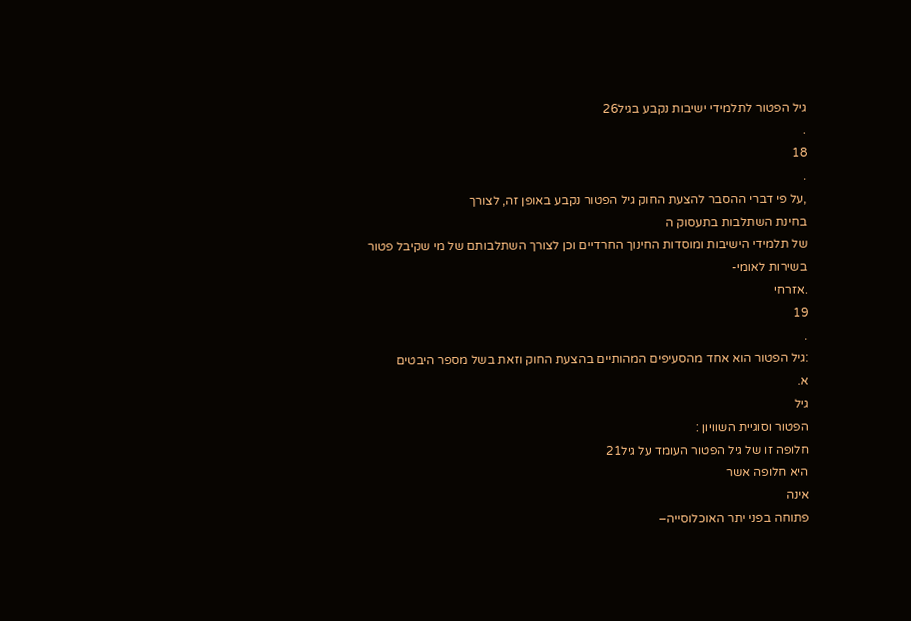גיל הפטור לתלמידי ישיבות נקבע בגיל26
.
18
.
,על פי דברי ההסבר להצעת החוק גיל הפטור נקבע באופן זה, לצורך
בחינת השתלבות בתעסוק ה
של תלמידי הישיבות ומוסדות החינוך החרדיים וכן לצורך השתלבותם של מי שקיבל פטור
בשירות לאומי-
.אזרחי
19
.
:גיל הפטור הוא אחד מהסעיפים המהותיים בהצעת החוק וזאת בשל מספר היבטים
א.
גיל
הפטור וסוגיית השוויון :
חלופה זו של גיל הפטור העומד על גיל21
היא חלופה אשר
אינה
פתוחה בפני יתר האוכלוסייה–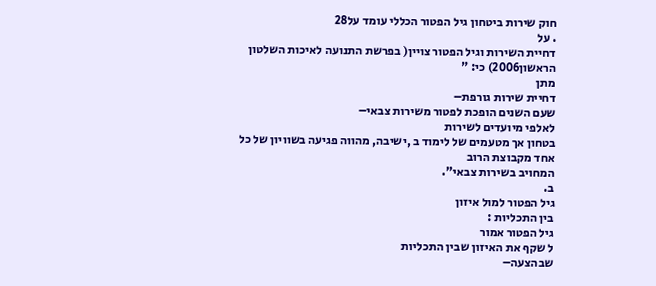חוק שירות ביטחון גיל הפטור הכללי עומד על28
. על
דחיית השירות וגיל הפטור צויין( בפרשת התנועה לאיכות השלטון הראשון2006) כי: "
מתן
דחיית שירות גורפת–
שעם השנים הופכת לפטור משירות צבאי–
לאלפי מיועדים לשירות
בטחון אך מטעמים של לימוד ב ,ישיבה, מהווה פגיעה בשוויון של כל אחד מקבוצת הרוב
המחויב בשירות צבאי".
ב.
גיל הפטור למול איזון
בין התכליות :
גיל הפטור אמור
ל שקף את האיזון שבין התכליות
שבהצעה–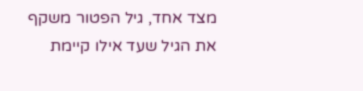מצד אחד, גיל הפטור משקף את הגיל שעד אילו קיימת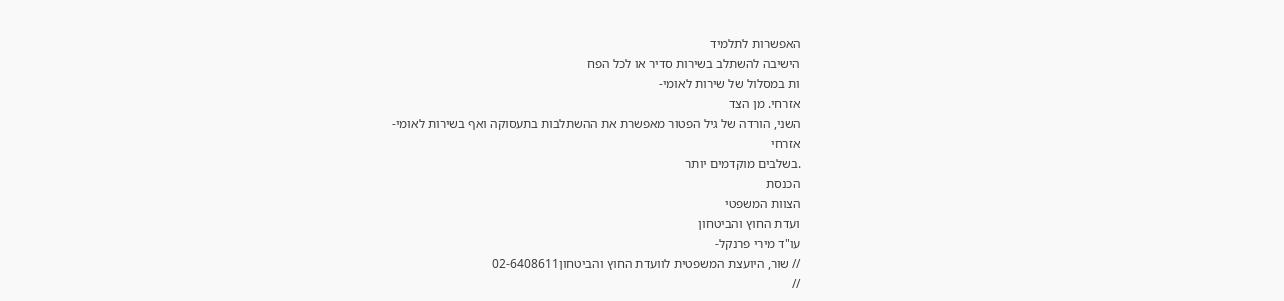האפשרות לתלמיד
הישיבה להשתלב בשירות סדיר או לכל הפח
ות במסלול של שירות לאומי-
אזרחי. מן הצד
השני, הורדה של גיל הפטור מאפשרת את ההשתלבות בתעסוקה ואף בשירות לאומי-
אזרחי
.בשלבים מוקדמים יותר
הכנסת
הצוות המשפטי
ועדת החוץ והביטחון
עו"ד מירי פרנקל-
// שור, היועצת המשפטית לוועדת החוץ והביטחון02-6408611
//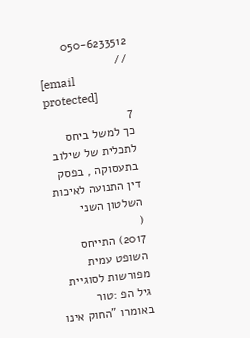050-6233512
//
[email protected]
7
כך למשל ביחס לתכלית של שילוב בתעסוקה , בפסק דין התנועה לאיכות השלטון השני
(
2017) התייחס השופט עמית מפורשות לסוגיית גיל הפ :טור באומרו "החוק אינו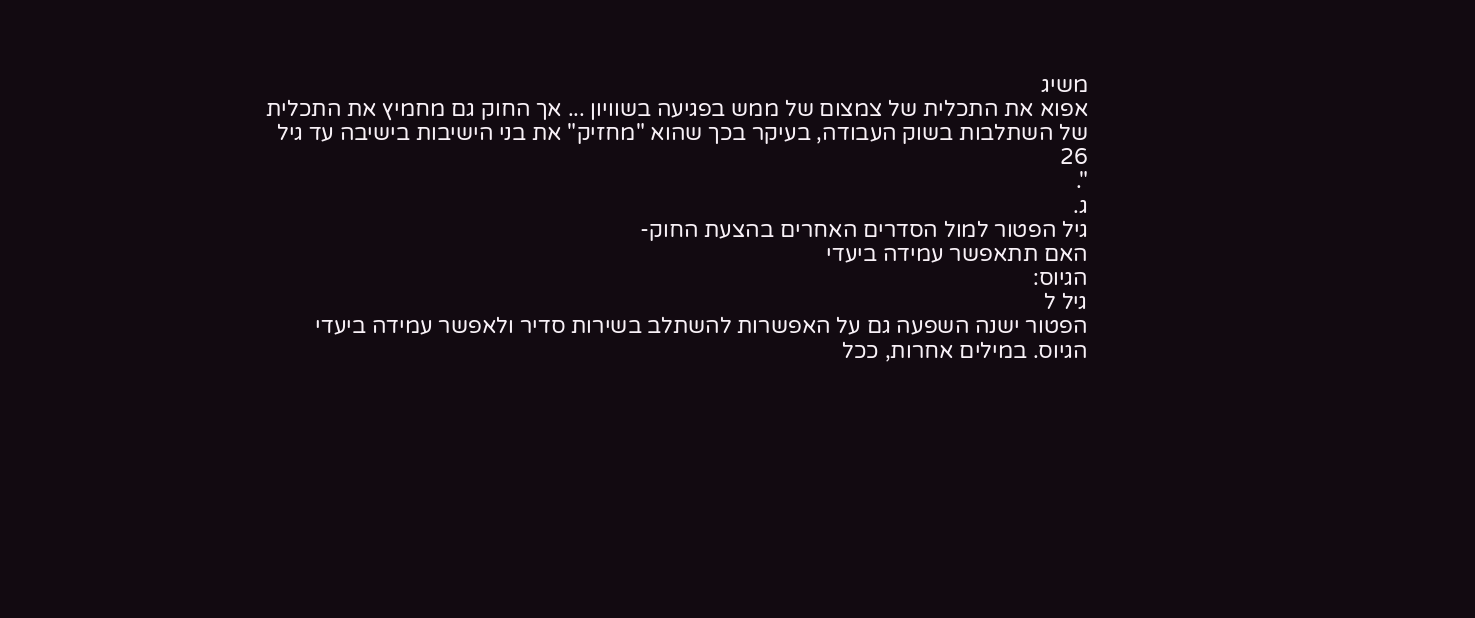משיג
אפוא את התכלית של צמצום של ממש בפגיעה בשוויון ... אך החוק גם מחמיץ את התכלית
של השתלבות בשוק העבודה, בעיקר בכך שהוא "מחזיק" את בני הישיבות בישיבה עד גיל
26
".
ג.
גיל הפטור למול הסדרים האחרים בהצעת החוק-
האם תתאפשר עמידה ביעדי
הגיוס:
גיל ל
הפטור ישנה השפעה גם על האפשרות להשתלב בשירות סדיר ולאפשר עמידה ביעדי
הגיוס. במילים אחרות, ככל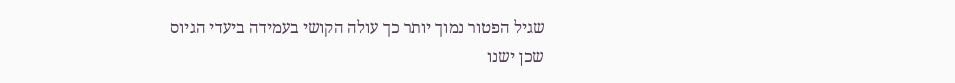שגיל הפטור נמוך יותר כך עולה הקושי בעמידה ביעדי הגיוס
שכן ישנו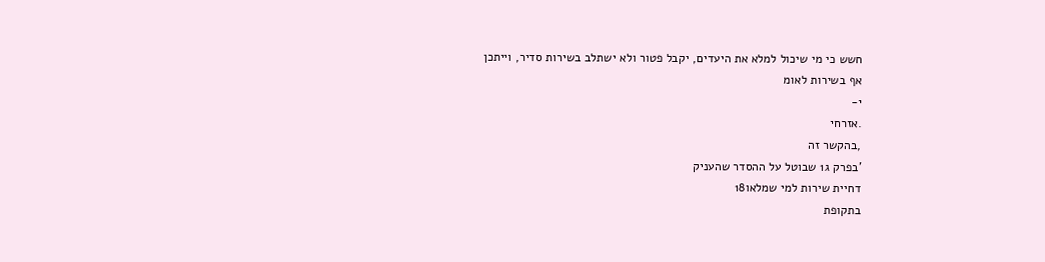חשש כי מי שיכול למלא את היעדים, יקבל פטור ולא ישתלב בשירות סדיר, וייתכן
אף בשירות לאומ
י-
.אזרחי
,בהקשר זה
'בפרק ג1 שבוטל על ההסדר שהעניק
דחיית שירות למי שמלאו18
בתקופת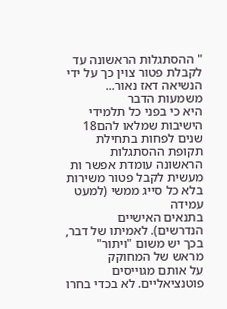" ההסתגלות הראשונה עד לקבלת פטור צוין כך על ידי הנשיאה דאז נאור...
משמעות הדבר
היא כי בפני כל תלמידי הישיבות שמלאו להם18
שנים לפחות בתחילת תקופת ההסתגלות
הראשונה עומדת אפשר ות מעשית לקבל פטור משירות בלא כל סייג ממשי (למעט עמידה
בתנאים האישיים הנדרשים). לאמיתו של דבר, בכך יש משום "ויתור" מראש של המחוקק
על אותם מגוייסים פוטנציאליים. לא בכדי בחרו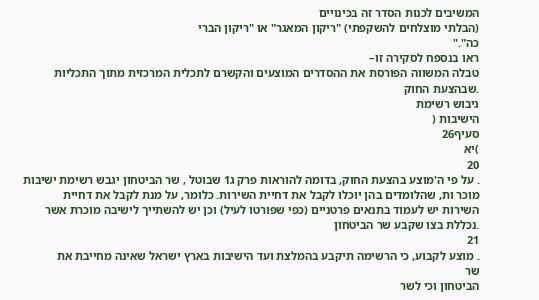המשיבים לכנות הסדר זה בכינויים
(הבלתי מוצלחים להשקפתי) "ריקון המאגר" או "ריקון הברי
כה"."
ראו בנספח לסקירה זו–
טבלה המשווה הפורסת את ההסדרים המוצעים והקשרם לתכלית המרכזית מתוך התכליות
.שבהצעת החוק
גיבוש רשימת
הישיבות (
סעיף26
)יא
20
. על פי ה'מוצע בהצעת החוק, בדומה להוראות פרק ג1 שבוטל , שר הביטחון יגבש רשימת ישיבות
מוכר ות, שהלומדים בהן יוכלו לקבל את דחיית השירות. כלומר, על מנת לקבל את דחיית
השירות יש לעמוד בתנאים פרטניים (כפי שפורטו לעיל) וכן יש להשתייך לישיבה מוכרת אשר
.נכללת בצו שקבע שר הביטחון
21
. מוצע לקבוע, כי הרשימה תיקבע בהמלצת ועד הישיבות בארץ ישראל שאינה מחייבת את
שר
הביטחון וכי לשר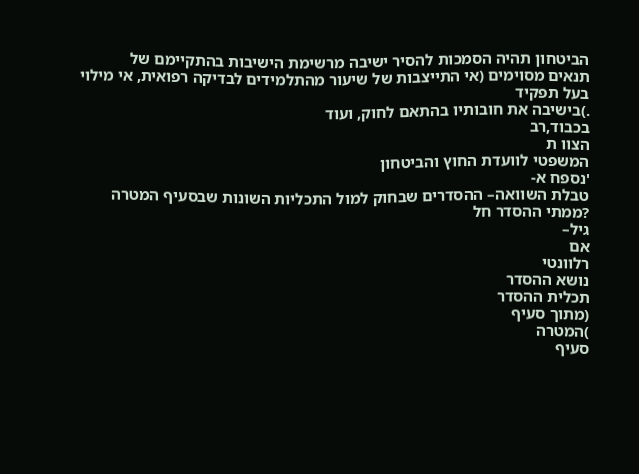הביטחון תהיה הסמכות להסיר ישיבה מרשימת הישיבות בהתקיימם של
תנאים מסוימים (אי התייצבות של שיעור מהתלמידים לבדיקה רפואית, אי מילוי בעל תפקיד
.)בישיבה את חובותיו בהתאם לחוק, ועוד
בכבוד,רב
הצוו ת
המשפטי לוועדת החוץ והביטחון
'נספח א-
טבלת השוואה– ההסדרים שבחוק למול התכליות השונות שבסעיף המטרה
?ממתי ההסדר חל
גיל–
אם
רלוונטי
נושא ההסדר
תכלית ההסדר
(מתוך סעיף
)המטרה
סעיף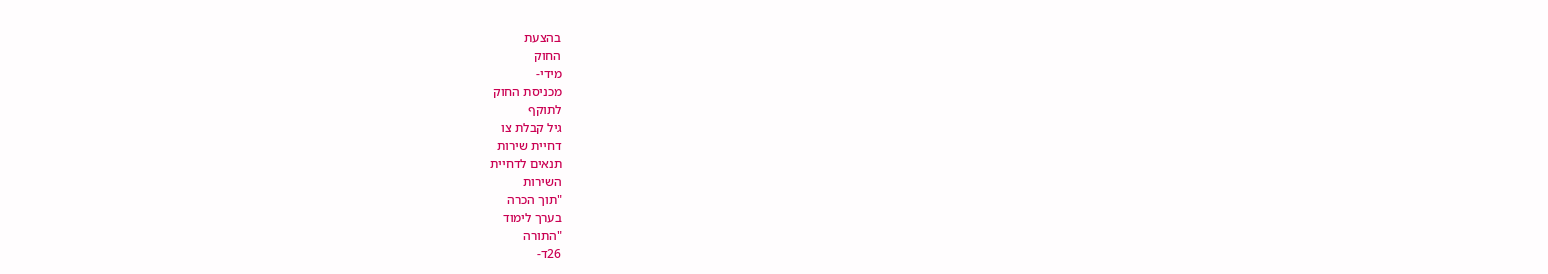בהצעת
החוק
מידי-
מכניסת החוק
לתוקף
גיל קבלת צו
דחיית שירות
תנאים לדחיית
השירות
"תוך הכרה
בערך לימוד
"התורה
26ד-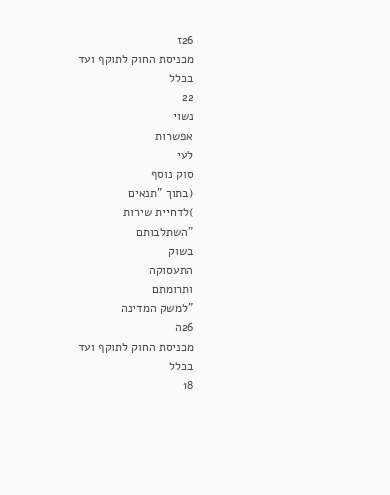26ז
מכניסת החוק לתוקף ועד
בכלל
22
נשוי
אפשרות
לעי
סוק נוסף
(בתוך "תנאים
)לדחיית שירות
"השתלבותם
בשוק
התעסוקה
ותרומתם
"למשק המדינה
26ה
מכניסת החוק לתוקף ועד
בכלל
18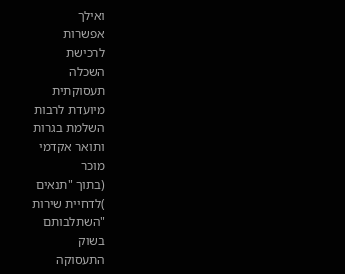ואילך
אפשרות
לרכישת
השכלה
תעסוקתית
מיועדת לרבות
השלמת בגרות
ותואר אקדמי
מוכר
(בתוך "תנאים
)לדחיית שירות
"השתלבותם
בשוק
התעסוקה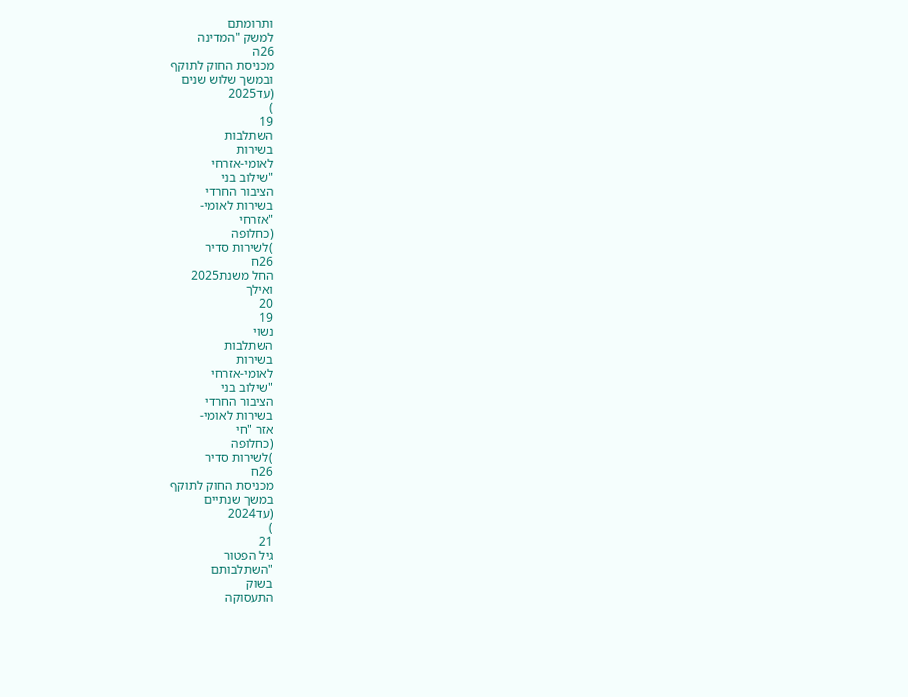ותרומתם
למשק "המדינה
26ה
מכניסת החוק לתוקף
ובמשך שלוש שנים
(עד2025
)
19
השתלבות
בשירות
לאומי-אזרחי
"שילוב בני
הציבור החרדי
בשירות לאומי-
"אזרחי
(כחלופה
)לשירות סדיר
26ח
החל משנת2025
ואילך
20
19
נשוי
השתלבות
בשירות
לאומי-אזרחי
"שילוב בני
הציבור החרדי
בשירות לאומי-
אזר "חי
(כחלופה
)לשירות סדיר
26ח
מכניסת החוק לתוקף
במשך שנתיים
(עד2024
)
21
גיל הפטור
"השתלבותם
בשוק
התעסוקה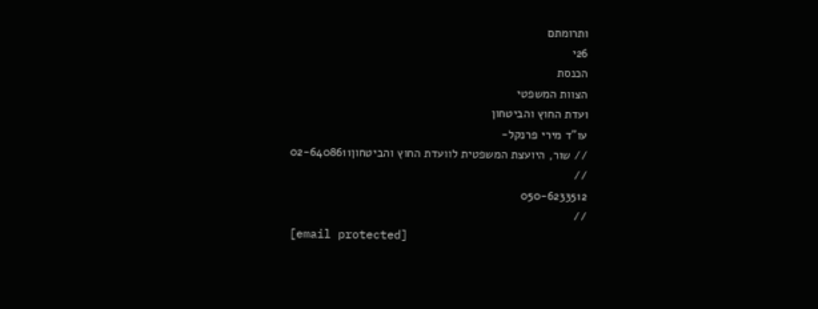ותרומתם
26י
הכנסת
הצוות המשפטי
ועדת החוץ והביטחון
עו"ד מירי פרנקל-
// שור, היועצת המשפטית לוועדת החוץ והביטחון02-6408611
//
050-6233512
//
[email protected]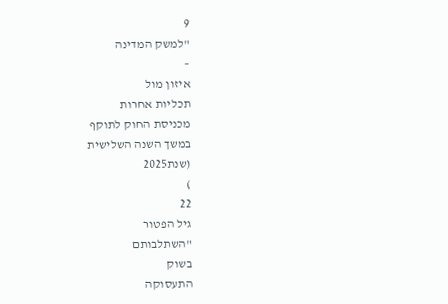9
"למשק המדינה
–
איזון מול
תכליות אחרות
מכניסת החוק לתוקף
במשך השנה השלישית
(שנת2025
)
22
גיל הפטור
"השתלבותם
בשוק
התעסוקה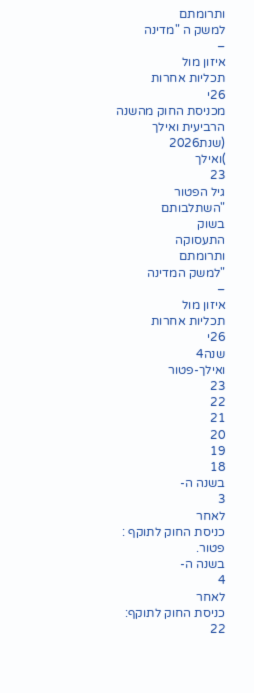ותרומתם
למשק ה "מדינה
–
איזון מול
תכליות אחרות
26י
מכניסת החוק מהשנה
הרביעית ואילך
(שנת2026
)ואילך
23
גיל הפטור
"השתלבותם
בשוק
התעסוקה
ותרומתם
"למשק המדינה
–
איזון מול
תכליות אחרות
26י
שנה4
ואילך-פטור
23
22
21
20
19
18
בשנה ה-
3
לאחר
כניסת החוק לתוקף :
פטור.
בשנה ה-
4
לאחר
כניסת החוק לתוקף:
22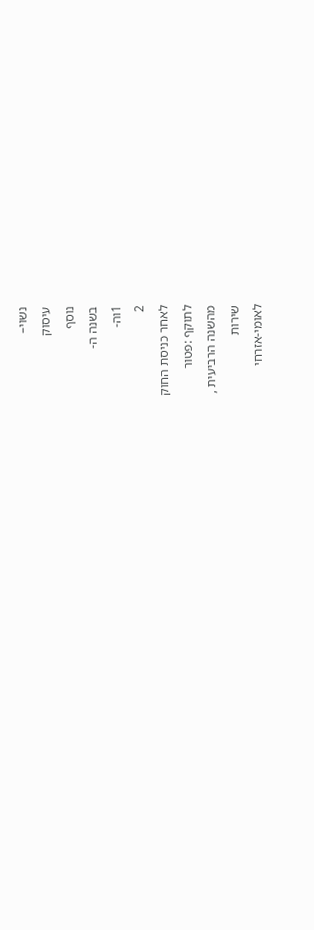נשוי–
עיסוק
נוסף
בשנה ה-
1וה-
2
לאחר כניסת החוק
לתוקף :פטור
מהשנה הרביעית ,
שירות
לאומי-אזרחי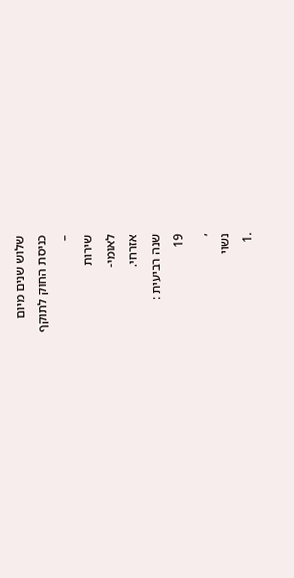שלוש שנים מיום
כניסת החוק לתוקף
–
שירות
לאומי-
אזרחי.
שנה רביעית :
19
,
נשוי
.1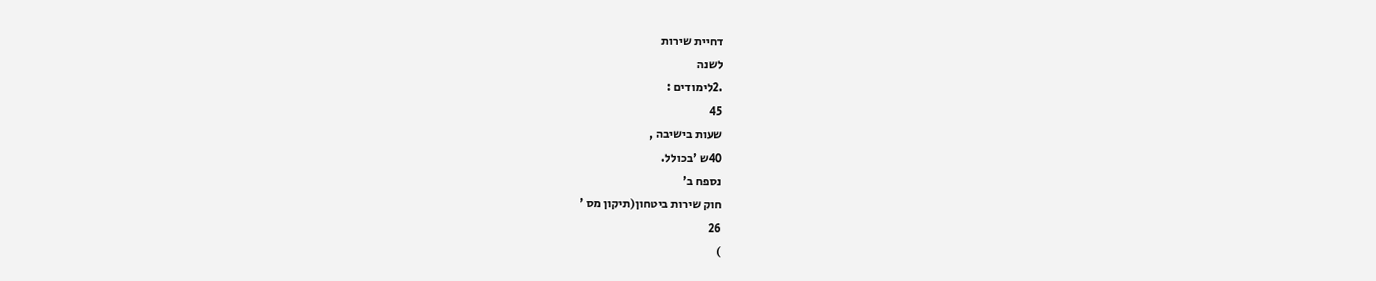דחיית שירות
לשנה
.2לימודים :
45
שעות בישיבה ,
40ש 'בכולל.
נספח ב'
חוק שירות ביטחון(תיקון מס '
26
)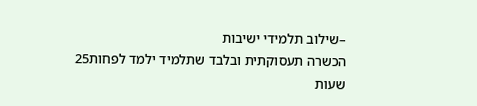–שילוב תלמידי ישיבות
הכשרה תעסוקתית ובלבד שתלמיד ילמד לפחות25
שעות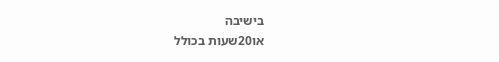בישיבה
או20שעות בכולל